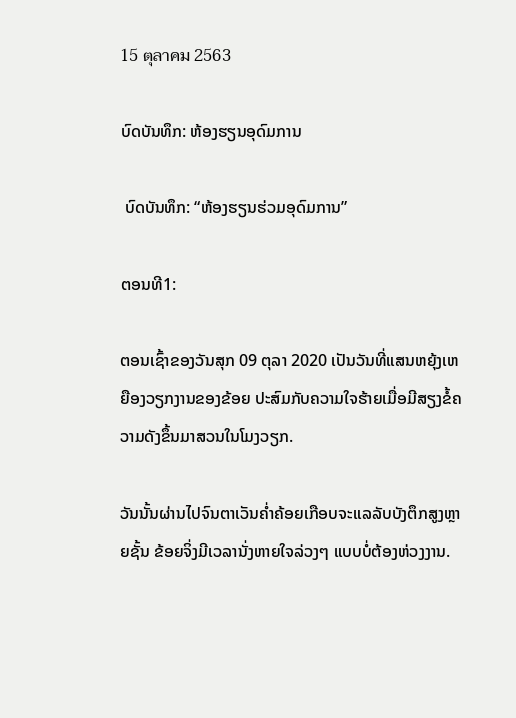15 ตุลาคม 2563

ບົດບັນທຶກ: ຫ້ອງຮຽນອຸດົມການ

 ບົດບັນທຶກ: “ຫ້ອງຮຽນຮ່ວມອຸດົມການ”

ຕອນທີ1:

ຕອນເຊົ້າຂອງວັນສຸກ 09 ຕຸລາ 2020 ເປັນວັນທີ່ແສນຫຍຸ້ງເຫຍືອງວຽກງານຂອງຂ້ອຍ ປະສົມກັບຄວາມໃຈຮ້າຍເມື່ອມີສຽງຂໍ້ຄວາມດັງຂຶ້ນມາສວນໃນໂມງວຽກ.

ວັນນັ້ນຜ່ານໄປຈົນຕາເວັນຄ່ຳຄ້ອຍເກືອບຈະແລລັບບັງຕຶກສູງຫຼາຍຊັ້ນ ຂ້ອຍຈິ່ງມີເວລານັ່ງຫາຍໃຈລ່ວງໆ ແບບບໍ່ຕ້ອງຫ່ວງງານ.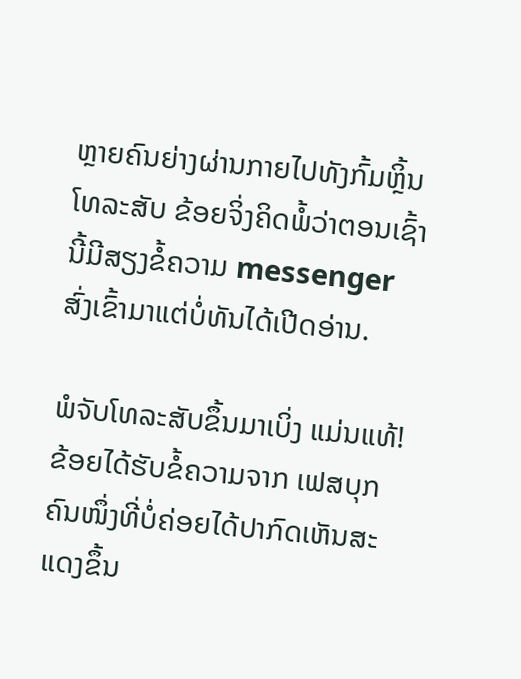ຫຼາຍຄົນຍ່າງຜ່ານກາຍໄປທັງກົ້ມຫຼິ້ນໂທລະສັບ ຂ້ອຍຈິ່ງຄິດພໍ້ວ່າຕອນເຊົ້ານີ້ມີສຽງຂໍ້ຄວາມ messenger  ສົ່ງເຂົ້າມາແຕ່ບໍ່ທັນໄດ້ເປີດອ່ານ.

ພໍຈັບໂທລະສັບຂຶ້ນມາເບິ່ງ ແມ່ນແທ້! ຂ້ອຍໄດ້ຮັບຂໍ້ຄວາມຈາກ ເຟສບຸກຄົນໜຶ່ງທີ່ບໍ່ຄ່ອຍໄດ້ປາກົດເຫັນສະແດງຂຶ້ນ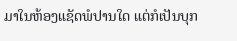ມາໃນຫ້ອງແຊັດພໍປານໃດ ແຕ່ກໍເປັນບຸກ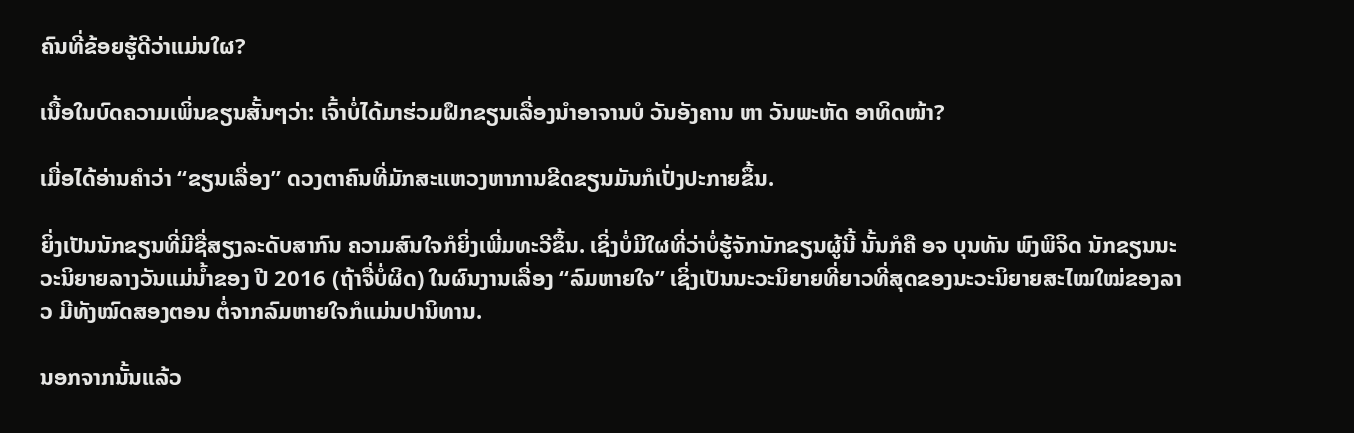ຄົນທີ່ຂ້ອຍຮູ້ດີວ່າແມ່ນໃຜ?

ເນື້ອໃນບົດຄວາມເພິ່ນຂຽນສັ້ນໆວ່າ: ເຈົ້າບໍ່ໄດ້ມາຮ່ວມຝຶກຂຽນເລື່ອງນໍາອາຈານບໍ ວັນອັງຄານ ຫາ ວັນພະຫັດ ອາທິດໜ້າ?

ເມື່ອໄດ້ອ່ານຄຳວ່າ “ຂຽນເລື່ອງ” ດວງຕາຄົນທີ່ມັກສະແຫວງຫາການຂີດຂຽນມັນກໍເປັ່ງປະກາຍຂຶ້ນ.

ຍິ່ງເປັນນັກຂຽນທີ່ມີຊື່ສຽງລະດັບສາກົນ ຄວາມສົນໃຈກໍຍິ່ງເພີ່ມທະວີຂຶ້ນ. ເຊິ່ງບໍ່ມີໃຜທີ່ວ່າບໍ່ຮູ້ຈັກນັກຂຽນຜູ້ນີ້ ນັ້ນກໍຄື ອຈ ບຸນທັນ ພົງພິຈິດ ນັກຂຽນນະວະນິຍາຍລາງວັນແມ່ນ້ຳຂອງ ປີ 2016 (ຖ້າຈື່ບໍ່ຜິດ) ໃນຜົນງານເລື່ອງ “ລົມຫາຍໃຈ” ເຊິ່ງເປັນນະວະນິຍາຍທີ່ຍາວທີ່ສຸດຂອງນະວະນິຍາຍສະໄໝໃໝ່ຂອງລາວ ມີທັງໝົດສອງຕອນ ຕໍ່ຈາກລົມຫາຍໃຈກໍແມ່ນປານິທານ.

ນອກຈາກນັ້ນແລ້ວ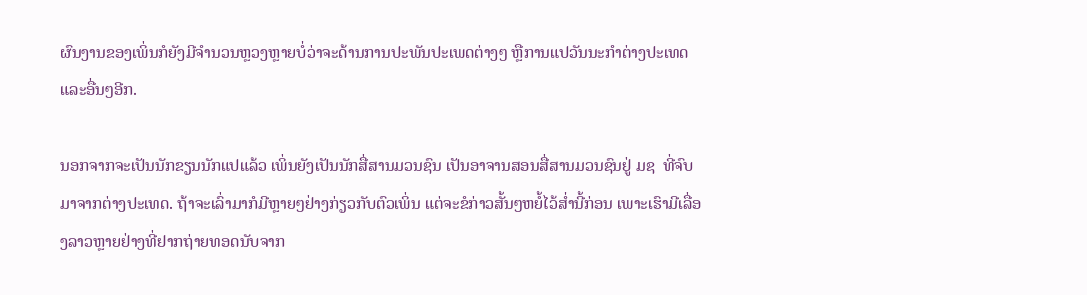ຜົນງານຂອງເພິ່ນກໍຍັງມີຈຳນວນຫຼວງຫຼາຍບໍ່ວ່າຈະດ້ານການປະພັນປະເພດຕ່າງໆ ຫຼືການແປວັນນະກຳຕ່າງປະເທດ ແລະອື່ນໆອີກ.

ນອກຈາກຈະເປັນນັກຂຽນນັກແປແລ້ວ ເພິ່ນຍັງເປັນນັກສື່ສານມວນຊົນ ເປັນອາຈານສອນສື່ສານມວນຊົນຢູ່ ມຊ  ທີ່ຈົບມາຈາກຕ່າງປະເທດ. ຖ້າຈະເລົ່າມາກໍມີຫຼາຍໆຢ່າງກ່ຽວກັບຕົວເພິ່ນ ແຕ່ຈະຂໍກ່າວສັ້ນໆຫຍໍ້ໄວ້ສ່ຳນີ້ກ່ອນ ເພາະເຮົາມີເລື່ອງລາວຫຼາຍຢ່າງທີ່ຢາກຖ່າຍທອດນັບຈາກ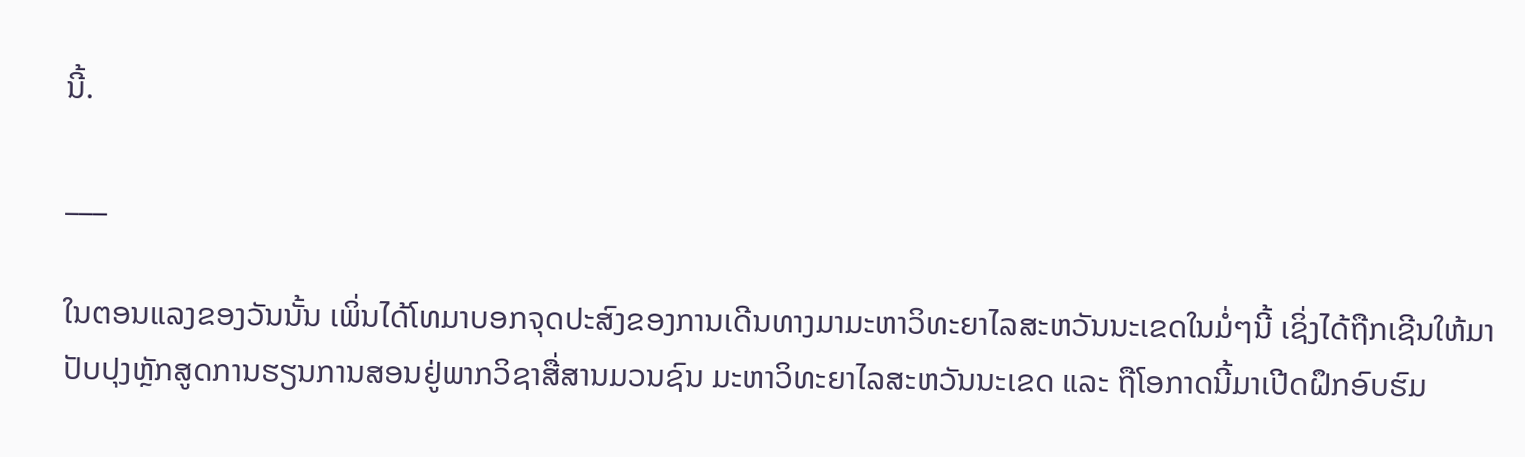ນີ້.

___

ໃນຕອນແລງຂອງວັນນັ້ນ ເພິ່ນໄດ້ໂທມາບອກຈຸດປະສົງຂອງການເດີນທາງມາມະຫາວິທະຍາໄລສະຫວັນນະເຂດໃນມໍ່ໆນີ້ ເຊິ່ງໄດ້ຖືກເຊີນໃຫ້ມາປັບປຸງຫຼັກສູດການຮຽນການສອນຢູ່ພາກວິຊາສື່ສານມວນຊົນ ມະຫາວິທະຍາໄລສະຫວັນນະເຂດ ແລະ ຖືໂອກາດນີ້ມາເປີດຝຶກອົບຮົມ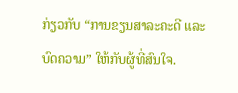ກ່ຽວກັບ “ການຂຽນສາລະຄະດີ ແລະບົດຄວາມ” ໃຫ້ກັບຜູ້ທີ່ສົນໃຈ.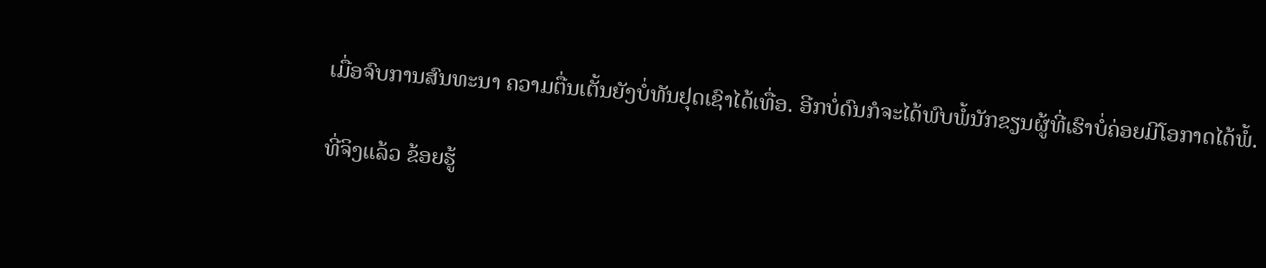ເມື່ອຈົບການສົນທະນາ ຄວາມຕື່ນເຕັ້ນຍັງບໍ່ທັນຢຸດເຊົາໄດ້ເທື່ອ. ອີກບໍ່ດົນກໍຈະໄດ້ພົບພໍ້ນັກຂຽນຜູ້ທີ່ເຮົາບໍ່ຄ່ອຍມີໂອກາດໄດ້ພໍ້.

ທີ່ຈິງແລ້ວ ຂ້ອຍຮູ້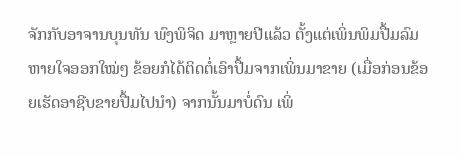ຈັກກັບອາຈານບຸນທັນ ພົງພິຈິດ ມາຫຼາຍປີແລ້ວ ຕັ້ງແຕ່ເພິ່ນພິມປື້ມລົມຫາຍໃຈອອກໃໝ່ໆ ຂ້ອຍກໍໄດ້ຕິດຕໍ່ເອົາປື້ມຈາກເພິ່ນມາຂາຍ (ເມື່ອກ່ອນຂ້ອຍເຮັດອາຊີບຂາຍປື້ມໄປນຳ) ຈາກນັ້ນມາບໍ່ດົນ ເພິ່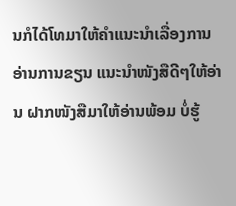ນກໍໄດ້ໂທມາໃຫ້ຄຳແນະນຳເລື່ອງການອ່ານການຂຽນ ແນະນຳໜັງສືດີໆໃຫ້ອ່ານ ຝາກໜັງສືມາໃຫ້ອ່ານພ້ອມ ບໍ່ຮູ້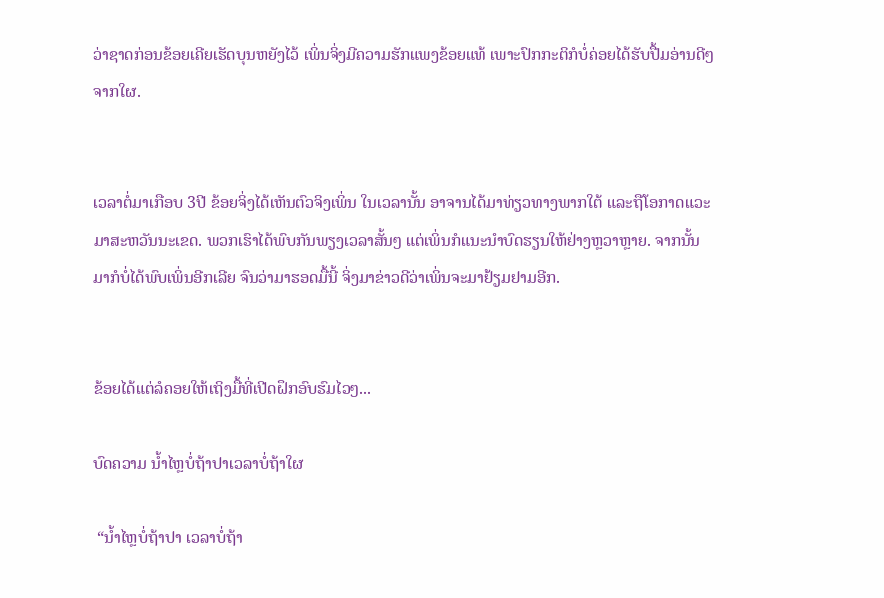ວ່າຊາດກ່ອນຂ້ອຍເຄີຍເຮັດບຸນຫຍັງໄວ້ ເພິ່ນຈິ່ງມີຄວາມຮັກແພງຂ້ອຍແທ້ ເພາະປົກກະຕິກໍບໍ່ຄ່ອຍໄດ້ຮັບປື້ມອ່ານດີໆຈາກໃຜ.


ເວລາຕໍ່ມາເກືອບ 3ປີ ຂ້ອຍຈິ່ງໄດ້ເຫັນຕົວຈິງເພິ່ນ ໃນເວລານັ້ນ ອາຈານໄດ້ມາທ່ຽວທາງພາກໃຕ້ ແລະຖືໂອກາດແວະມາສະຫວັນນະເຂດ. ພວກເຮົາໄດ້ພົບກັນພຽງເວລາສັ້ນໆ ແຕ່ເພິ່ນກໍແນະນຳບົດຮຽນໃຫ້ຢ່າງຫຼວາຫຼາຍ. ຈາກນັ້ນມາກໍບໍ່ໄດ້ພົບເພິ່ນອີກເລີຍ ຈົນວ່າມາຮອດມື້ນີ້ ຈິ່ງມາຂ່າວດີວ່າເພິ່ນຈະມາຢ້ຽມຢາມອີກ.


ຂ້ອຍໄດ້ແຕ່ລໍຄອຍໃຫ້ເຖິງມື້ທີ່ເປີດຝຶກອົບຮົມໄວໆ...

ບົດຄວາມ ນ້ຳໄຫຼບໍ່ຖ້າປາເວລາບໍ່ຖ້າໃຜ

 “ນ້ຳໄຫຼບໍ່ຖ້າປາ ເວລາບໍ່ຖ້າ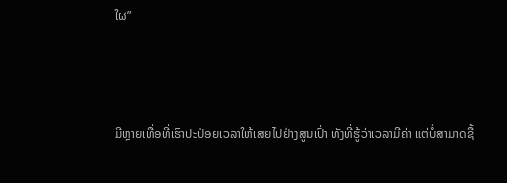ໃຜ”



ມີຫຼາຍເທື່ອທີ່ເຮົາປະປ່ອຍເວລາໃຫ້ເສຍໄປຢ່າງສູນເປົ່າ ທັງທີ່ຮູ້ວ່າເວລາມີຄ່າ ແຕ່ບໍ່ສາມາດຊື້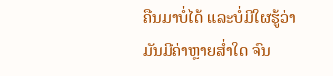ຄືນມາບໍ່ໄດ້ ແລະບໍ່ມີໃຜຮູ້ວ່າມັນມີຄ່າຫຼາຍສ່ຳໃດ ຈົນ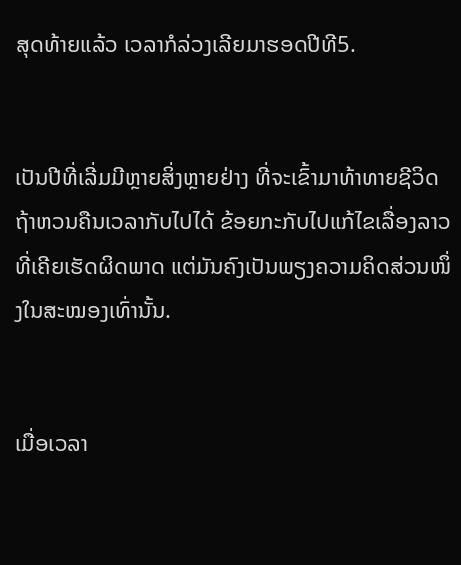ສຸດທ້າຍແລ້ວ ເວລາກໍລ່ວງເລີຍມາຮອດປີທີ5.


ເປັນປີທີ່ເລີ່ມມີຫຼາຍສິ່ງຫຼາຍຢ່າງ ທີ່ຈະເຂົ້າມາທ້າທາຍຊີວິດ ຖ້າຫວນຄືນເວລາກັບໄປໄດ້ ຂ້ອຍກະກັບໄປແກ້ໄຂເລື່ອງລາວທີ່ເຄີຍເຮັດຜິດພາດ ແຕ່ມັນຄົງເປັນພຽງຄວາມຄິດສ່ວນໜຶ່ງໃນສະໝອງເທົ່ານັ້ນ.


ເມື່ອເວລາ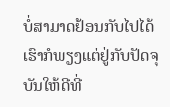ບໍ່ສາມາດຢ້ອນກັບໄປໄດ້ ເຮົາກໍພຽງແຕ່ຢູ່ກັບປັດຈຸບັນໃຫ້ດີທີ່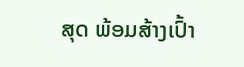ສຸດ ພ້ອມສ້າງເປົ້າ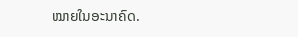ໝາຍໃນອະນາຄົດ.